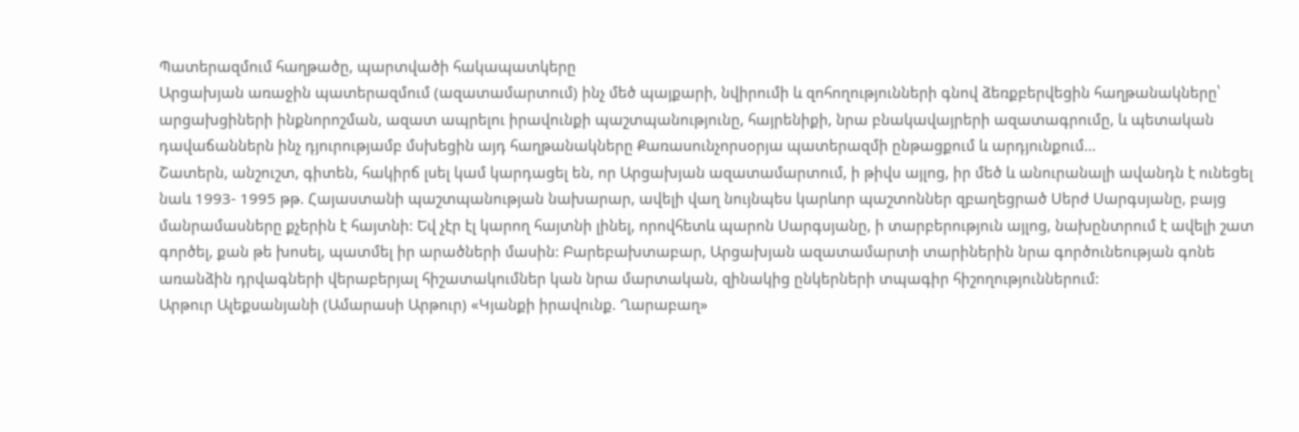Պատերազմում հաղթածը, պարտվածի հակապատկերը
Արցախյան առաջին պատերազմում (ազատամարտում) ինչ մեծ պայքարի, նվիրումի և զոհողությունների գնով ձեռքբերվեցին հաղթանակները՝ արցախցիների ինքնորոշման, ազատ ապրելու իրավունքի պաշտպանությունը, հայրենիքի, նրա բնակավայրերի ազատագրումը, և պետական դավաճաններն ինչ դյուրությամբ մսխեցին այդ հաղթանակները Քառասունչորսօրյա պատերազմի ընթացքում և արդյունքում…
Շատերն, անշուշտ, գիտեն, հակիրճ լսել կամ կարդացել են, որ Արցախյան ազատամարտում, ի թիվս այլոց, իր մեծ և անուրանալի ավանդն է ունեցել նաև 1993- 1995 թթ. Հայաստանի պաշտպանության նախարար, ավելի վաղ նույնպես կարևոր պաշտոններ զբաղեցրած Սերժ Սարգսյանը, բայց մանրամասները քչերին է հայտնի: Եվ չէր էլ կարող հայտնի լինել, որովհետև պարոն Սարգսյանը, ի տարբերություն այլոց, նախընտրում է ավելի շատ գործել, քան թե խոսել, պատմել իր արածների մասին: Բարեբախտաբար, Արցախյան ազատամարտի տարիներին նրա գործունեության գոնե առանձին դրվագների վերաբերյալ հիշատակումներ կան նրա մարտական, զինակից ընկերների տպագիր հիշողություններում:
Արթուր Ալեքսանյանի (Ամարասի Արթուր) «Կյանքի իրավունք. Ղարաբաղ»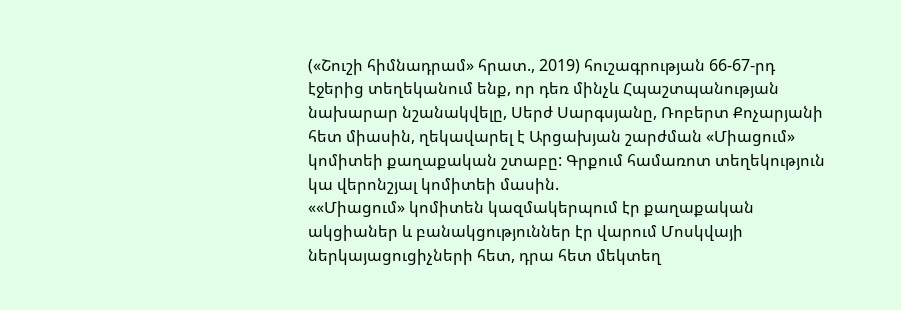(«Շուշի հիմնադրամ» հրատ., 2019) հուշագրության 66-67-րդ էջերից տեղեկանում ենք, որ դեռ մինչև Հպաշտպանության նախարար նշանակվելը, Սերժ Սարգսյանը, Ռոբերտ Քոչարյանի հետ միասին, ղեկավարել է Արցախյան շարժման «Միացում» կոմիտեի քաղաքական շտաբը: Գրքում համառոտ տեղեկություն կա վերոնշյալ կոմիտեի մասին.
««Միացում» կոմիտեն կազմակերպում էր քաղաքական ակցիաներ և բանակցություններ էր վարում Մոսկվայի ներկայացուցիչների հետ, դրա հետ մեկտեղ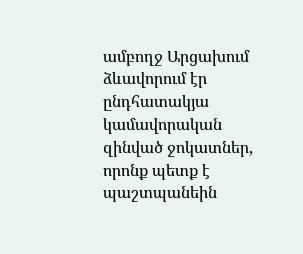ամբողջ Արցախում ձևավորում էր ընդհատակյա կամավորական զինված ջոկատներ, որոնք պետք է պաշտպանեին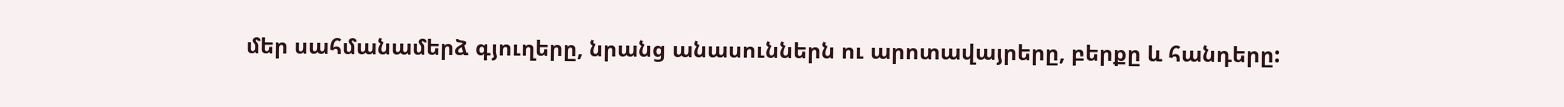մեր սահմանամերձ գյուղերը, նրանց անասուններն ու արոտավայրերը, բերքը և հանդերը: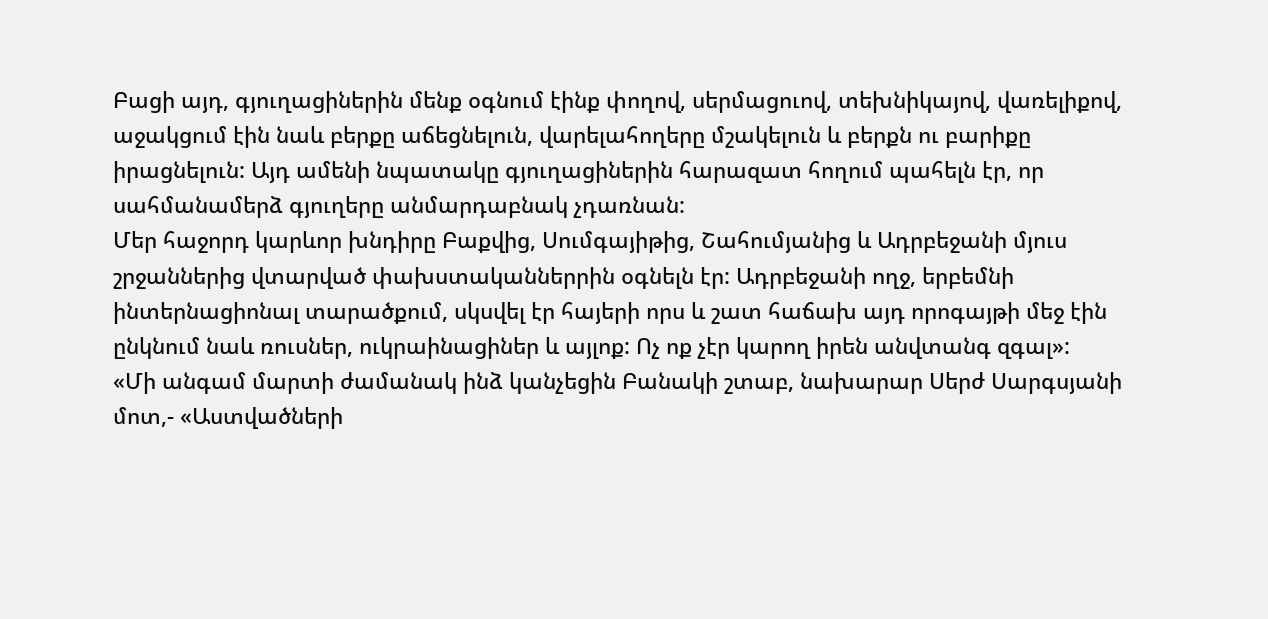Բացի այդ, գյուղացիներին մենք օգնում էինք փողով, սերմացուով, տեխնիկայով, վառելիքով, աջակցում էին նաև բերքը աճեցնելուն, վարելահողերը մշակելուն և բերքն ու բարիքը իրացնելուն: Այդ ամենի նպատակը գյուղացիներին հարազատ հողում պահելն էր, որ սահմանամերձ գյուղերը անմարդաբնակ չդառնան:
Մեր հաջորդ կարևոր խնդիրը Բաքվից, Սումգայիթից, Շահումյանից և Ադրբեջանի մյուս շրջաններից վտարված փախստականներրին օգնելն էր: Ադրբեջանի ողջ, երբեմնի ինտերնացիոնալ տարածքում, սկսվել էր հայերի որս և շատ հաճախ այդ որոգայթի մեջ էին ընկնում նաև ռուսներ, ուկրաինացիներ և այլոք: Ոչ ոք չէր կարող իրեն անվտանգ զգալ»:
«Մի անգամ մարտի ժամանակ ինձ կանչեցին Բանակի շտաբ, նախարար Սերժ Սարգսյանի մոտ,- «Աստվածների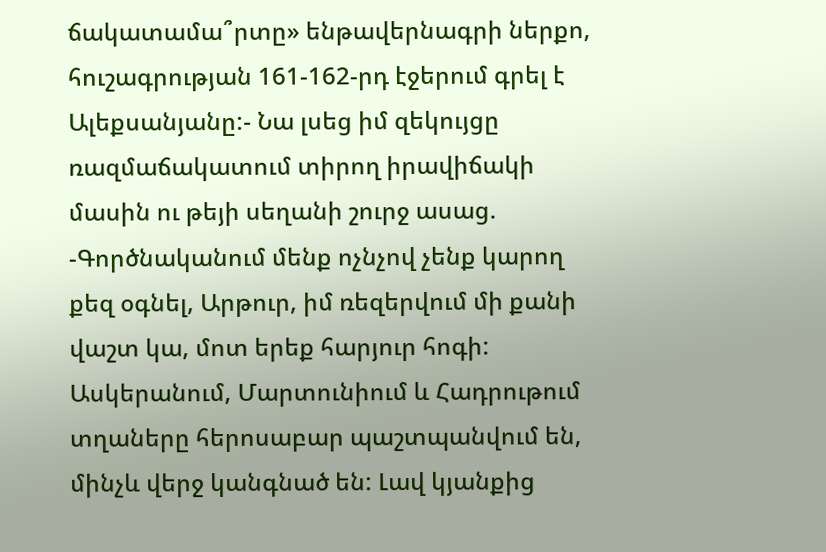ճակատամա՞րտը» ենթավերնագրի ներքո, հուշագրության 161-162-րդ էջերում գրել է Ալեքսանյանը:- Նա լսեց իմ զեկույցը ռազմաճակատում տիրող իրավիճակի մասին ու թեյի սեղանի շուրջ ասաց.
-Գործնականում մենք ոչնչով չենք կարող քեզ օգնել, Արթուր, իմ ռեզերվում մի քանի վաշտ կա, մոտ երեք հարյուր հոգի: Ասկերանում, Մարտունիում և Հադրութում տղաները հերոսաբար պաշտպանվում են, մինչև վերջ կանգնած են: Լավ կյանքից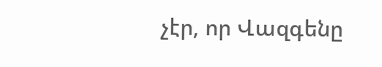չէր, որ Վազգենը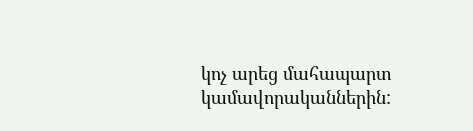կոչ արեց մահապարտ կամավորականներին: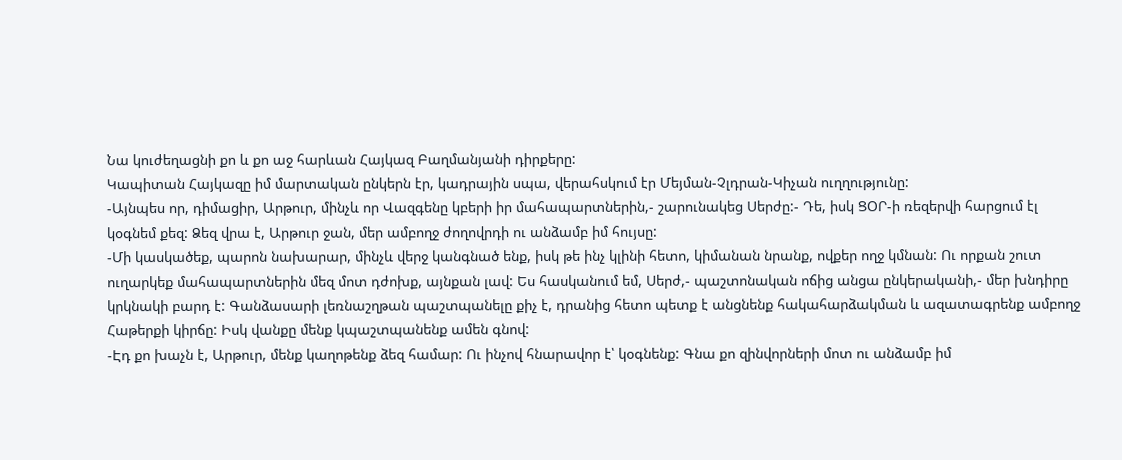Նա կուժեղացնի քո և քո աջ հարևան Հայկազ Բաղմանյանի դիրքերը:
Կապիտան Հայկազը իմ մարտական ընկերն էր, կադրային սպա, վերահսկում էր Մեյման-Չլդրան-Կիչան ուղղությունը:
-Այնպես որ, դիմացիր, Արթուր, մինչև որ Վազգենը կբերի իր մահապարտներին,- շարունակեց Սերժը:- Դե, իսկ ՑՕՐ-ի ռեզերվի հարցում էլ կօգնեմ քեզ: Ձեզ վրա է, Արթուր ջան, մեր ամբողջ ժողովրդի ու անձամբ իմ հույսը:
-Մի կասկածեք, պարոն նախարար, մինչև վերջ կանգնած ենք, իսկ թե ինչ կլինի հետո, կիմանան նրանք, ովքեր ողջ կմնան: Ու որքան շուտ ուղարկեք մահապարտներին մեզ մոտ դժոխք, այնքան լավ: Ես հասկանում եմ, Սերժ,- պաշտոնական ոճից անցա ընկերականի,- մեր խնդիրը կրկնակի բարդ է: Գանձասարի լեռնաշղթան պաշտպանելը քիչ է, դրանից հետո պետք է անցնենք հակահարձակման և ազատագրենք ամբողջ Հաթերքի կիրճը: Իսկ վանքը մենք կպաշտպանենք ամեն գնով:
-Էդ քո խաչն է, Արթուր, մենք կաղոթենք ձեզ համար: Ու ինչով հնարավոր է՝ կօգնենք: Գնա քո զինվորների մոտ ու անձամբ իմ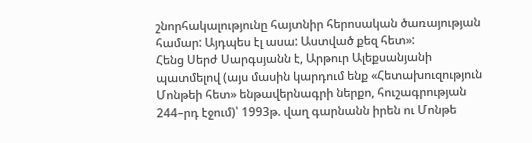շնորհակալությունը հայտնիր հերոսական ծառայության համար: Այդպես էլ ասա: Աստված քեզ հետ»:
Հենց Սերժ Սարգսյանն է, Արթուր Ալեքսանյանի պատմելով (այս մասին կարդում ենք «Հետախուզություն Մոնթեի հետ» ենթավերնագրի ներքո, հուշագրության 244–րդ էջում)՝ 1993թ. վաղ գարնանն իրեն ու Մոնթե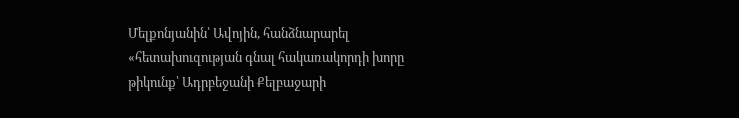Մելքոնյանին՝ Ավոյին, հանձնարարել «հետախուզության գնալ հակառակորդի խորը թիկունք՝ Ադրբեջանի Քելբաջարի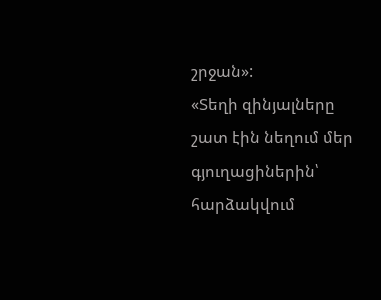շրջան»:
«Տեղի զինյալները շատ էին նեղում մեր գյուղացիներին՝ հարձակվում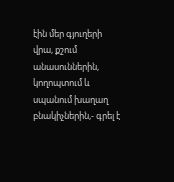էին մեր գյուղերի վրա, քշում անասուններին, կողոպտում և սպանում խաղաղ բնակիչներին,- գրել է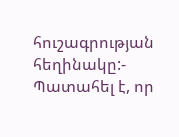հուշագրության հեղինակը:- Պատահել է, որ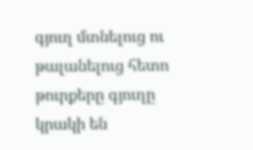գյուղ մտնելուց ու թալանելուց հետո թուրքերը գյուղը կրակի են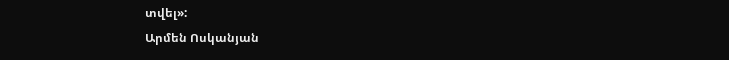տվել»:
Արմեն Ոսկանյան